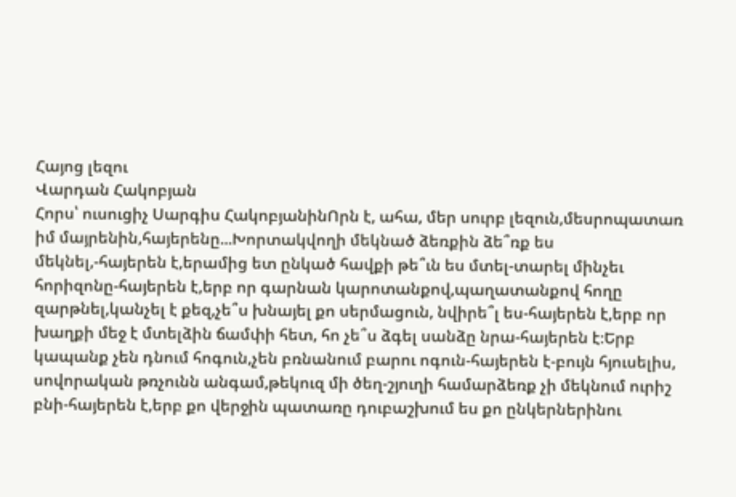Հայոց լեզու
Վարդան Հակոբյան
Հորս՝ ուսուցիչ Սարգիս ՀակոբյանինՈրն է, ահա, մեր սուրբ լեզուն,մեսրոպատառ իմ մայրենին,հայերենը...Խորտակվողի մեկնած ձեռքին ձե՞ռք ես մեկնել,-հայերեն է,երամից ետ ընկած հավքի թե՞ւն ես մտել-տարել մինչեւ հորիզոնը-հայերեն է,երբ որ գարնան կարոտանքով,պաղատանքով հողը զարթնել,կանչել է քեզ,չե՞ս խնայել քո սերմացուն, նվիրե՞լ ես-հայերեն է,երբ որ խաղքի մեջ է մտելձին ճամփի հետ, հո չե՞ս ձգել սանձը նրա-հայերեն է։Երբ կապանք չեն դնում հոգուն,չեն բռնանում բարու ոգուն-հայերեն է-բույն հյուսելիս, սովորական թռչունն անգամ,թեկուզ մի ծեղ-շյուղի համարձեռք չի մեկնում ուրիշ բնի-հայերեն է,երբ քո վերջին պատառը դուբաշխում ես քո ընկերներինու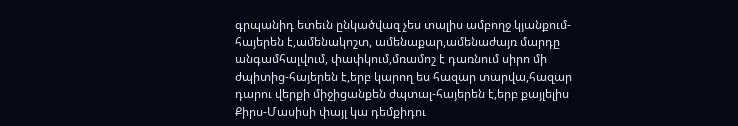գրպանիդ ետեւն ընկածվազ չես տալիս ամբողջ կյանքում-հայերեն է,ամենակոշտ, ամենաքար,ամենաժայռ մարդը անգամհալվում, փափկում,մռամոշ է դառնում սիրո մի ժպիտից-հայերեն է,երբ կարող ես հազար տարվա,հազար դարու վերքի միջիցանքեն ժպտալ-հայերեն է,երբ քայլելիս Քիրս-Մասիսի փայլ կա դեմքիդու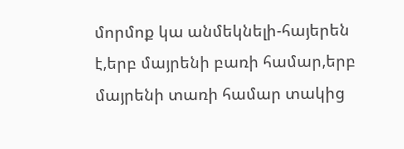մորմոք կա անմեկնելի-հայերեն է,երբ մայրենի բառի համար,երբ մայրենի տառի համար տակից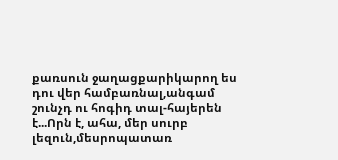քառսուն ջաղացքարիկարող ես դու վեր համբառնալ,անգամ շունչդ ու հոգիդ տալ-հայերեն է...Որն է, ահա, մեր սուրբ լեզուն,մեսրոպատառ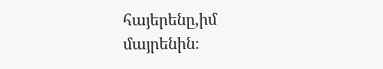հայերենը,իմ մայրենին։